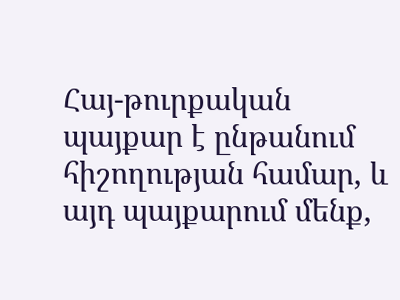Հայ-թուրքական պայքար է ընթանում հիշողության համար, և այդ պայքարում մենք,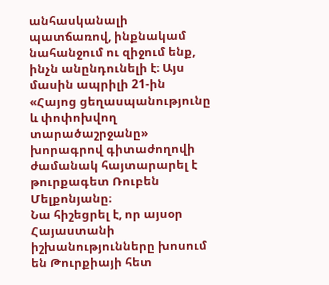անհասկանալի պատճառով, ինքնակամ նահանջում ու զիջում ենք, ինչն անընդունելի է։ Այս մասին ապրիլի 21-ին «Հայոց ցեղասպանությունը և փոփոխվող տարածաշրջանը» խորագրով գիտաժողովի ժամանակ հայտարարել է թուրքագետ Ռուբեն Մելքոնյանը։
Նա հիշեցրել է, որ այսօր Հայաստանի իշխանությունները խոսում են Թուրքիայի հետ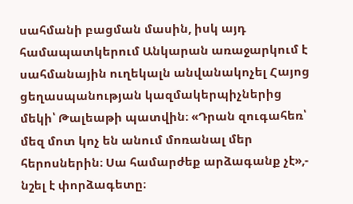սահմանի բացման մասին, իսկ այդ համապատկերում Անկարան առաջարկում է սահմանային ուղեկալն անվանակոչել Հայոց ցեղասպանության կազմակերպիչներից մեկի՝ Թալեաթի պատվին։ «Դրան զուգահեռ՝ մեզ մոտ կոչ են անում մոռանալ մեր հերոսներին։ Սա համարժեք արձագանք չէ»,- նշել է փորձագետը։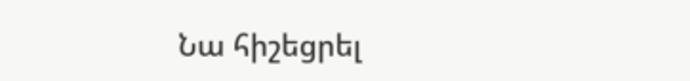Նա հիշեցրել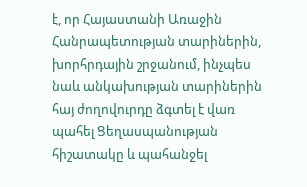է, որ Հայաստանի Առաջին Հանրապետության տարիներին, խորհրդային շրջանում, ինչպես նաև անկախության տարիներին հայ ժողովուրդը ձգտել է վառ պահել Ցեղասպանության հիշատակը և պահանջել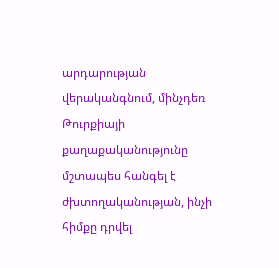արդարության վերականգնում, մինչդեռ Թուրքիայի քաղաքականությունը մշտապես հանգել է ժխտողականության, ինչի հիմքը դրվել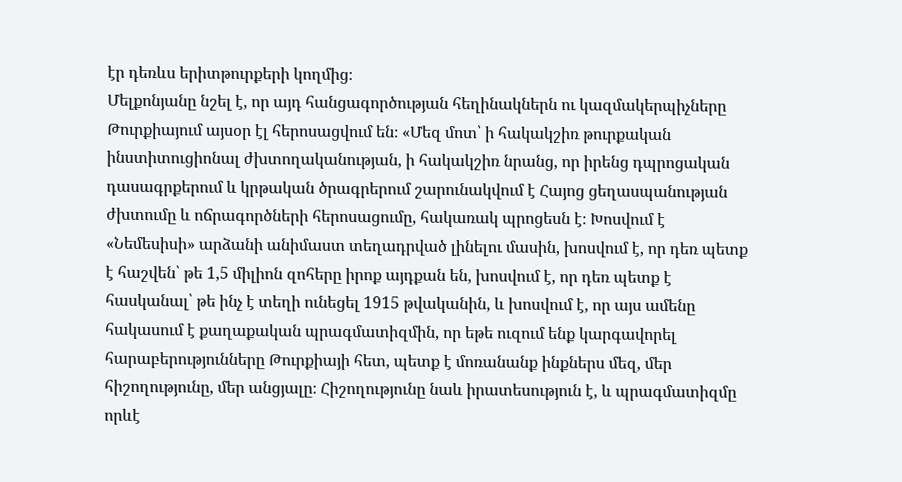էր դեռևս երիտթուրքերի կողմից։
Մելքոնյանը նշել է, որ այդ հանցագործության հեղինակներն ու կազմակերպիչները Թուրքիայում այսօր էլ հերոսացվում են։ «Մեզ մոտ՝ ի հակակշիռ թուրքական ինստիտուցիոնալ ժխտողականության, ի հակակշիռ նրանց, որ իրենց դպրոցական դասագրքերում և կրթական ծրագրերում շարունակվում է Հայոց ցեղասպանության ժխտումը և ոճրագործների հերոսացումը, հակառակ պրոցեսն է։ Խոսվում է «Նեմեսիսի» արձանի անիմաստ տեղադրված լինելու մասին, խոսվում է, որ դեռ պետք է հաշվեն՝ թե 1,5 միլիոն զոհերը իրոք այդքան են, խոսվում է, որ դեռ պետք է հասկանալ՝ թե ինչ է տեղի ունեցել 1915 թվականին, և խոսվում է, որ այս ամենը հակասում է քաղաքական պրագմատիզմին, որ եթե ուզում ենք կարգավորել հարաբերությունները Թուրքիայի հետ, պետք է մոռանանք ինքներս մեզ, մեր հիշողությունը, մեր անցյալը։ Հիշողությունը նաև իրատեսություն է, և պրագմատիզմը որևէ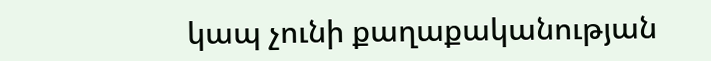կապ չունի քաղաքականության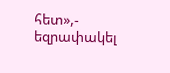հետ»,- եզրափակել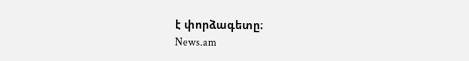է փորձագետը։
News.am